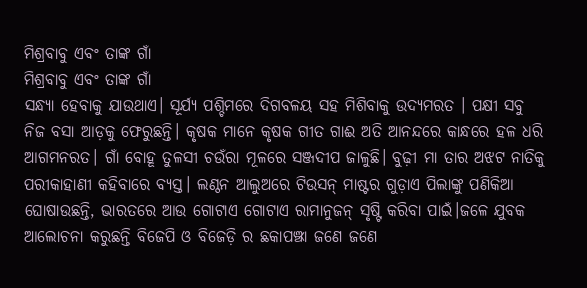ମିଶ୍ରବାବୁ ଏବଂ ତାଙ୍କ ଗାଁ
ମିଶ୍ରବାବୁ ଏବଂ ତାଙ୍କ ଗାଁ
ସନ୍ଧ୍ୟା ହେବାକୁ ଯାଉଥାଏ। ସୂର୍ଯ୍ୟ ପଶ୍ଚିମରେ ଦିଗବଳୟ ସହ ମିଶିବାକୁ ଉଦ୍ୟମରତ । ପକ୍ଷୀ ସବୁ ନିଜ ବସା ଆଡ଼କୁ ଫେରୁଛନ୍ତି। କୃଷକ ମାନେ କୃଷକ ଗୀତ ଗାଈ ଅତି ଆନନ୍ଦରେ କାନ୍ଧରେ ହଳ ଧରି ଆଗମନରତ। ଗାଁ ବୋହୂ ତୁଳସୀ ଚଉଁରା ମୂଳରେ ସଞ୍ଜଦୀପ ଜାଳୁଛି। ବୁଢ଼ୀ ମା ତାର ଅଝଟ ନାତିକୁ ପରୀକାହାଣୀ କହିବାରେ ବ୍ୟସ୍ତ। ଲଣ୍ଠନ ଆଲୁଅରେ ଟିଉସନ୍ ମାଷ୍ଟର ଗୁଡ଼ାଏ ପିଲାଙ୍କୁ ପଣିକିଆ ଘୋଷାଉଛନ୍ତି, ଭାରତରେ ଆଉ ଗୋଟାଏ ଗୋଟାଏ ରାମାନୁଜନ୍ ସୃଷ୍ଟି କରିବା ପାଇଁ।ଜଳେ ଯୁବକ ଆଲୋଚନା କରୁଛନ୍ତି ବିଜେପି ଓ ବିଜେଡ଼ି ର ଛକାପଞ୍ଝା ଜଣେ ଜଣେ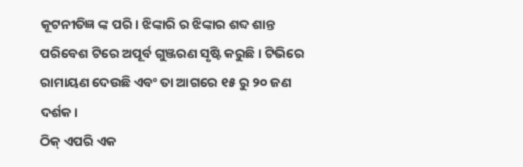କୂଟନୀତିଜ୍ଞ ଙ୍କ ପରି। ଝିଙ୍କାରି ର ଝିଙ୍କାର ଶବ୍ଦ ଶାନ୍ତ ପରିବେଶ ଟିରେ ଅପୂର୍ବ ଗୁଞ୍ଜରଣ ସୃଷ୍ଟି କରୁଛି। ଟିଭିରେ ରାମାୟଣ ଦେଉଛି ଏବଂ ତା ଆଗରେ ୧୫ ରୁ ୨୦ ଜଣ ଦର୍ଶକ।
ଠିକ୍ ଏପରି ଏକ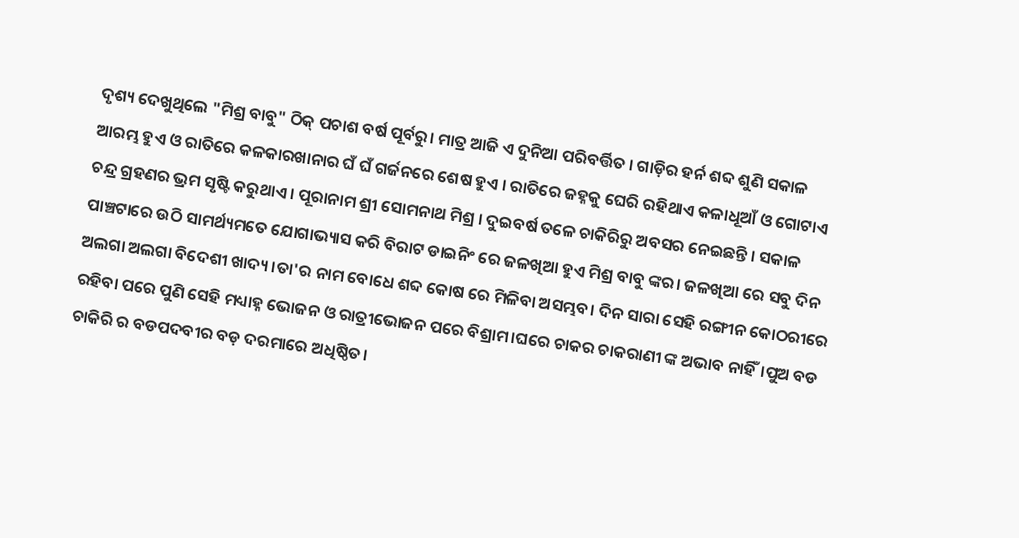ଦୃଶ୍ୟ ଦେଖୁଥିଲେ "ମିଶ୍ର ବାବୁ" ଠିକ୍ ପଚାଶ ବର୍ଷ ପୂର୍ବରୁ। ମାତ୍ର ଆଜି ଏ ଦୁନିଆ ପରିବର୍ତ୍ତିତ । ଗାଡ଼ିର ହର୍ନ ଶବ୍ଦ ଶୁଣି ସକାଳ ଆରମ୍ଭ ହୁଏ ଓ ରାତିରେ କଳକାରଖାନାର ଘଁ ଘଁ ଗର୍ଜନରେ ଶେଷ ହୁଏ । ରାତିରେ ଜହ୍ନକୁ ଘେରି ରହିଥାଏ କଳାଧୂଆଁ ଓ ଗୋଟାଏ ଚନ୍ଦ୍ର ଗ୍ରହଣର ଭ୍ରମ ସୃଷ୍ଟି କରୁଥାଏ । ପୂରାନାମ ଶ୍ରୀ ସୋମନାଥ ମିଶ୍ର । ଦୁଇବର୍ଷ ତଳେ ଚାକିରିରୁ ଅବସର ନେଇଛନ୍ତି । ସକାଳ ପାଞ୍ଚଟାରେ ଉଠି ସାମର୍ଥ୍ୟମତେ ଯୋଗାଭ୍ୟାସ କରି ବିରାଟ ଡାଇନିଂ ରେ ଜଳଖିଆ ହୁଏ ମିଶ୍ର ବାବୁ ଙ୍କର। ଜଳଖିଆ ରେ ସବୁ ଦିନ ଅଲଗା ଅଲଗା ବିଦେଶୀ ଖାଦ୍ୟ।ତା'ର ନାମ ବୋଧେ ଶବ୍ଦ କୋଷ ରେ ମିଳିବା ଅସମ୍ଭବ। ଦିନ ସାରା ସେହି ରଙ୍ଗୀନ କୋଠରୀରେ ରହିବା ପରେ ପୁଣି ସେହି ମଧ୍ୟାହ୍ନ ଭୋଜନ ଓ ରାତ୍ରୀଭୋଜନ ପରେ ବିଶ୍ରାମ।ଘରେ ଚାକର ଚାକରାଣୀ ଙ୍କ ଅଭାବ ନାହିଁ।ପୁଅ ବଡ ଚାକିରି ର ବଡପଦବୀର ବଡ଼ ଦରମାରେ ଅଧିଷ୍ଠିତ।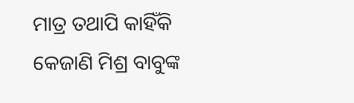ମାତ୍ର ତଥାପି କାହିଁକି କେଜାଣି ମିଶ୍ର ବାବୁଙ୍କ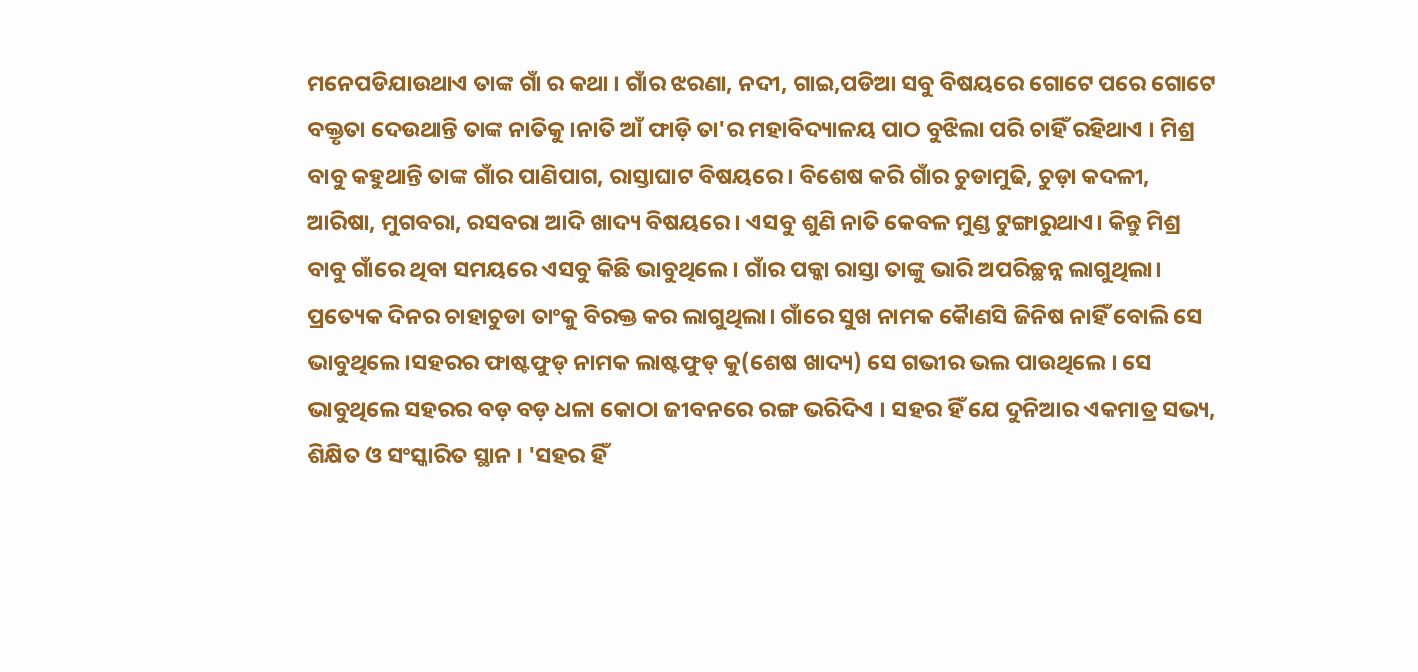ମନେପଡିଯାଉଥାଏ ତାଙ୍କ ଗାଁ ର କଥା । ଗାଁର ଝରଣା, ନଦୀ, ଗାଇ,ପଡିଆ ସବୁ ବିଷୟରେ ଗୋଟେ ପରେ ଗୋଟେ ବକ୍ତୃତା ଦେଉଥାନ୍ତି ତାଙ୍କ ନାତିକୁ।ନାତି ଆଁ ଫାଡ଼ି ତା'ର ମହାବିଦ୍ୟାଳୟ ପାଠ ବୁଝିଲା ପରି ଚାହିଁ ରହିଥାଏ । ମିଶ୍ର ବାବୁ କହୁଥାନ୍ତି ତାଙ୍କ ଗାଁର ପାଣିପାଗ, ରାସ୍ତାଘାଟ ବିଷୟରେ। ବିଶେଷ କରି ଗାଁର ଚୁଡାମୁଢି, ଚୁଡ଼ା କଦଳୀ, ଆରିଷା, ମୁଗବରା, ରସବରା ଆଦି ଖାଦ୍ୟ ବିଷୟରେ। ଏସବୁ ଶୁଣି ନାତି କେବଳ ମୁଣ୍ଡ ଟୁଙ୍ଗାରୁଥାଏ। କିନ୍ତୁ ମିଶ୍ର ବାବୁ ଗାଁରେ ଥିବା ସମୟରେ ଏସବୁ କିଛି ଭାବୁଥିଲେ। ଗାଁର ପକ୍କା ରାସ୍ତା ତାଙ୍କୁ ଭାରି ଅପରିଚ୍ଛନ୍ନ ଲାଗୁଥିଲା। ପ୍ରତ୍ୟେକ ଦିନର ଚାହାଚୁଡା ତାଂକୁ ବିରକ୍ତ କର ଲାଗୁଥିଲା। ଗାଁରେ ସୁଖ ନାମକ କୈାଣସି ଜିନିଷ ନାହିଁ ବୋଲି ସେ ଭାବୁଥିଲେ।ସହରର ଫାଷ୍ଟଫୁଡ୍ ନାମକ ଲାଷ୍ଟଫୁଡ୍ କୁ(ଶେଷ ଖାଦ୍ୟ) ସେ ଗଭୀର ଭଲ ପାଉଥିଲେ । ସେ ଭାବୁଥିଲେ ସହରର ବଡ଼ ବଡ଼ ଧଳା କୋଠା ଜୀବନରେ ରଙ୍ଗ ଭରିଦିଏ । ସହର ହିଁ ଯେ ଦୁନିଆର ଏକମାତ୍ର ସଭ୍ୟ, ଶିକ୍ଷିତ ଓ ସଂସ୍କାରିତ ସ୍ଥାନ । 'ସହର ହିଁ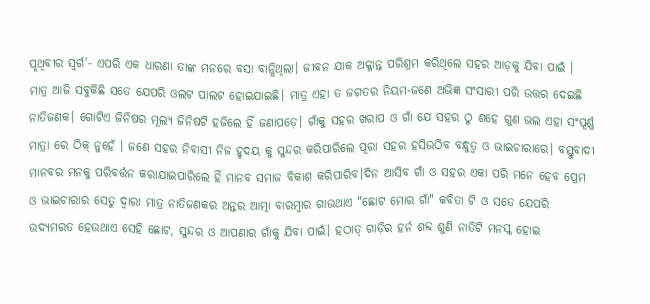ପୃଥିବୀର ସ୍ବର୍ଗ'- ଏପରି ଏକ ଧାରଣା ତାଙ୍କ ମନରେ ବସା ବାନ୍ଧିଥିଲା। ଜୀବନ ଯାକ ଅକ୍ଳାନ୍ତ ପରିଶ୍ରମ କରିଥିଲେ ସହର ଆଡ଼କୁ ଯିବା ପାଇଁ ।
ମାତ୍ର ଆଜି ସବୁକିଛି ସତେ ଯେପରି ଓଲଟ ପାଲଟ ହୋଇଯାଇଛି। ମାତ୍ର ଏହା ତ ଜଗତର ନିୟମ-ଜଣେ ଅଭିଜ୍ଞ ସଂସାରୀ ପରି ଉତ୍ତର ଦେଇଛି ନାତିଜଣକ। ଗୋଟିଏ ଜିନିଷର ମୂଲ୍ୟ ଜିନିଷଟି ହଜିଲେ ହିଁ ଜଣାପଡ଼େ। ଗାଁକୁ ସହର ଖରାପ ଓ ଗାଁ ଯେ ସହର ଠୁ ଶହେ ଗୁଣ ଭଲ ଏହା ସଂପୂର୍ଣ୍ଣ ମାତ୍ରା ରେ ଠିକ୍ ନୁହେଁ । ଜଣେ ସହର ନିବାସୀ ନିଜ ହୃଦୟ କୁ ସୁନ୍ଦର କରିପାରିଲେ ପୂରା ସହର ହସିଉଠିବ ବନ୍ଧୁତ୍ୱ ଓ ଭାଇଚାରାରେ। ବସ୍ତୁବାଦୀ ମାନବର ମନକୁ ପରିବର୍ତ୍ତନ କରାଯାଇପାରିଲେ ହିଁ ମାନବ ସମାଜ ବିକାଶ କରିପାରିବ।ଦିନ ଆସିବ ଗାଁ ଓ ସହର ଏକା ପରି ମନେ ହେବ ପ୍ରେମ ଓ ଭାଇଚାରାର ସେତୁ ଦ୍ୱାରା ମାତ୍ର ନାତିଜଣକର ଅନ୍ତର ଆତ୍ମା ବାରମ୍ବାର ଗାଉଥାଏ "ଛୋଟ ମୋର ଗାଁ" କବିତା ଟି ଓ ସତେ ଯେପରି ଉଦ୍ୟମରତ ହେଉଥାଏ ସେହି ଛୋଟ, ସୁନ୍ଦର ଓ ଆପଣାର ଗାଁକୁ ଯିବା ପାଇଁ। ହଠାତ୍ ଗାଡ଼ିର ହର୍ନ ଶବ୍ଦ ଶୁଣି ନାତିଟି ମନସ୍କ ହୋଇ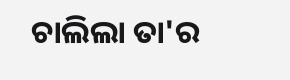ଚାଲିଲା ତା'ର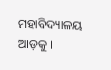ମହାବିଦ୍ୟାଳୟ ଆଡ଼କୁ ।